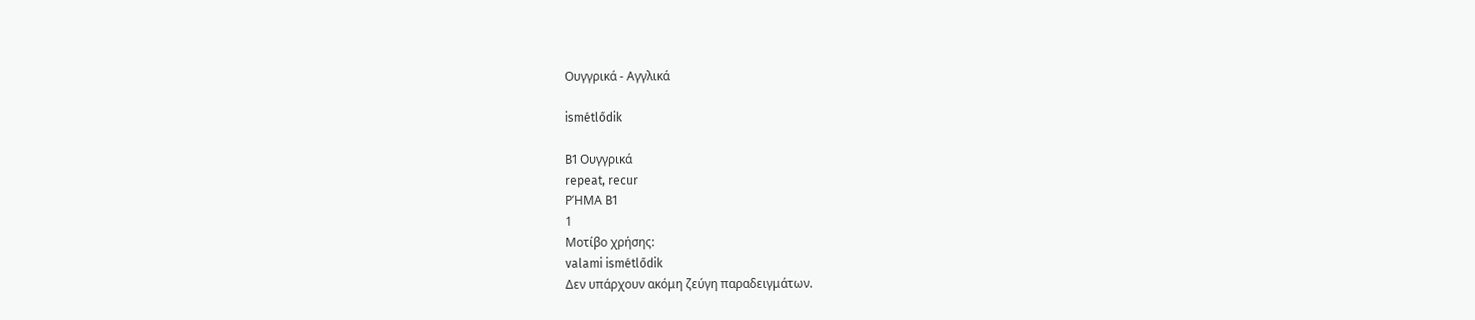Ουγγρικά - Αγγλικά

ismétlődik

B1 Ουγγρικά
repeat, recur
ΡΉΜΑ B1
1
Μοτίβο χρήσης:
valami ismétlődik
Δεν υπάρχουν ακόμη ζεύγη παραδειγμάτων.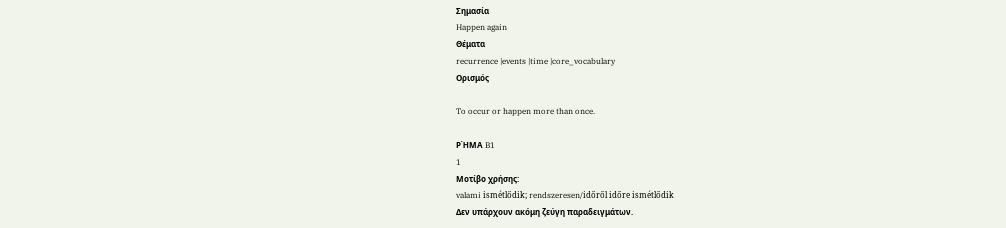Σημασία
Happen again
Θέματα
recurrence |events |time |core_vocabulary
Ορισμός

To occur or happen more than once.

ΡΉΜΑ B1
1
Μοτίβο χρήσης:
valami ismétlődik; rendszeresen/időről időre ismétlődik
Δεν υπάρχουν ακόμη ζεύγη παραδειγμάτων.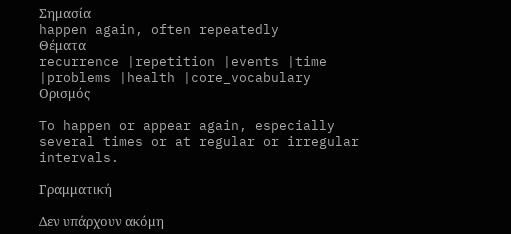Σημασία
happen again, often repeatedly
Θέματα
recurrence |repetition |events |time |problems |health |core_vocabulary
Ορισμός

To happen or appear again, especially several times or at regular or irregular intervals.

Γραμματική

Δεν υπάρχουν ακόμη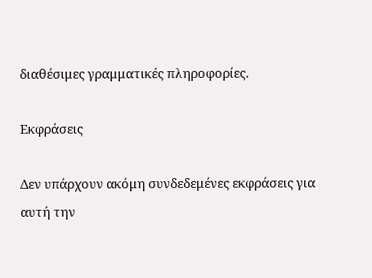διαθέσιμες γραμματικές πληροφορίες.

Εκφράσεις

Δεν υπάρχουν ακόμη συνδεδεμένες εκφράσεις για αυτή την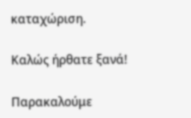καταχώριση.

Καλώς ήρθατε ξανά!

Παρακαλούμε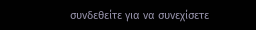συνδεθείτε για να συνεχίσετε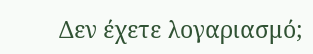Δεν έχετε λογαριασμό;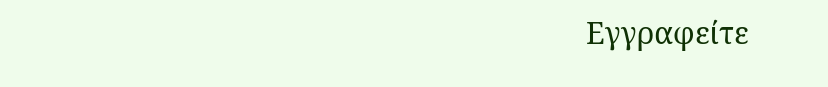Εγγραφείτε